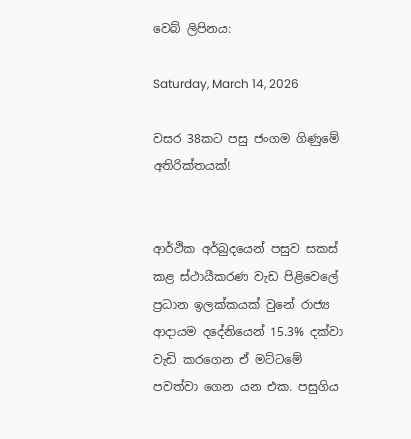වෙබ් ලිපිනය:

Saturday, March 14, 2026

වසර 38කට පසු ජංගම ගිණුමේ අතිරික්තයක්!


ආර්ථික අර්බුදයෙන් පසුව සකස් කළ ස්ථායීකරණ වැඩ පිළිවෙලේ ප්‍රධාන ඉලක්කයක් වුනේ රාජ්‍ය ආදායම දදේනියෙන් 15.3% දක්වා වැඩි කරගෙන ඒ මට්ටමේ පවත්වා ගෙන යන එක. පසුගිය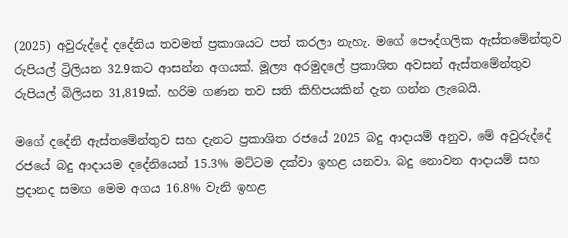(2025) අවුරුද්දේ දදේනිය තවමත් ප්‍රකාශයට පත් කරලා නැහැ. මගේ පෞද්ගලික ඇස්තමේන්තුව රුපියල් ට්‍රිලියන 32.9කට ආසන්න අගයක්. මූල්‍ය අරමුදලේ ප්‍රකාශිත අවසන් ඇස්තමේන්තුව රුපියල් බිලියන 31,819ක්. හරිම ගණන තව සති කිහිපයකින් දැන ගන්න ලැබෙයි.

මගේ දදේනි ඇස්තමේන්තුව සහ දැනට ප්‍රකාශිත රජයේ 2025 බදු ආදායම් අනුව, මේ අවුරුද්දේ රජයේ බදු ආදායම දදේනියෙන් 15.3% මට්ටම දක්වා ඉහළ යනවා. බදු නොවන ආදායම් සහ ප්‍රදානද සමඟ මෙම අගය 16.8% වැනි ඉහළ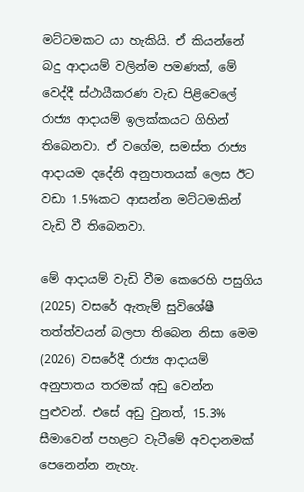මට්ටමකට යා හැකියි. ඒ කියන්නේ බදු ආදායම් වලින්ම පමණක්, මේ වෙද්දී ස්ථායීකරණ වැඩ පිළිවෙලේ රාජ්‍ය ආදායම් ඉලක්කයට ගිහින් තිබෙනවා. ඒ වගේම, සමස්ත රාජ්‍ය ආදායම දදේනි අනුපාතයක් ලෙස ඊට වඩා 1.5%කට ආසන්න මට්ටමකින් වැඩි වී තිබෙනවා.

මේ ආදායම් වැඩි වීම කෙරෙහි පසුගිය (2025) වසරේ ඇතැම් සුවිශේෂී තත්ත්වයන් බලපා තිබෙන නිසා මෙම (2026) වසරේදී රාජ්‍ය ආදායම් අනුපාතය තරමක් අඩු වෙන්න පුළුවන්. එසේ අඩු වුනත්, 15.3% සීමාවෙන් පහළට වැටීමේ අවදානමක් පෙනෙන්න නැහැ.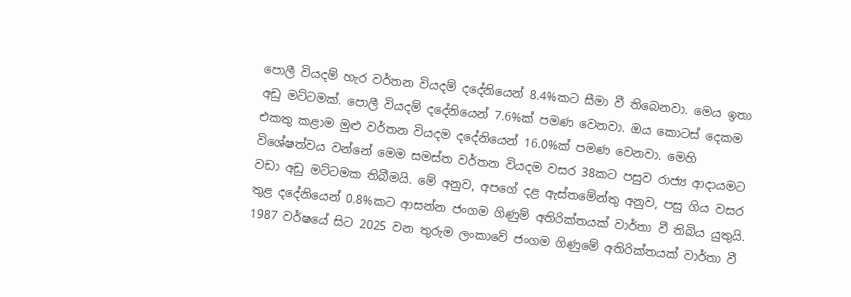පොලී වියදම් හැර වර්තන වියදම් දදේනියෙන් 8.4%කට සීමා වී තිබෙනවා. මෙය ඉතා අඩු මට්ටමක්. පොලී වියදම් දදේනියෙන් 7.6%ක් පමණ වෙනවා. ඔය කොටස් දෙකම එකතු කළාම මුළු වර්තන වියදම දදේනියෙන් 16.0%ක් පමණ වෙනවා. මෙහි විශේෂත්වය වන්නේ මෙම සමස්ත වර්තන වියදම වසර 38කට පසුව රාජ්‍ය ආදායමට වඩා අඩු මට්ටමක තිබීමයි. මේ අනුව, අපගේ දළ ඇස්තමේන්තු අනුව, පසු ගිය වසර තුළ දදේනියෙන් 0.8%කට ආසන්න ජංගම ගිණුම් අතිරික්තයක් වාර්තා වී තිබිය යුතුයි. 1987 වර්ෂයේ සිට 2025 වන තුරුම ලංකාවේ ජංගම ගිණුමේ අතිරික්තයක් වාර්තා වී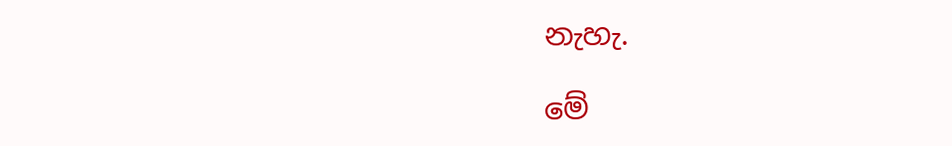නැහැ.

මේ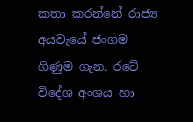කතා කරන්නේ රාජ්‍ය අයවැයේ ජංගම ගිණුම ගැන. රටේ විදේශ අංශය හා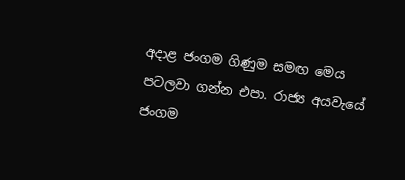අදාළ ජංගම ගිණුම සමඟ මෙය පටලවා ගන්න එපා. රාජ්‍ය අයවැයේ ජංගම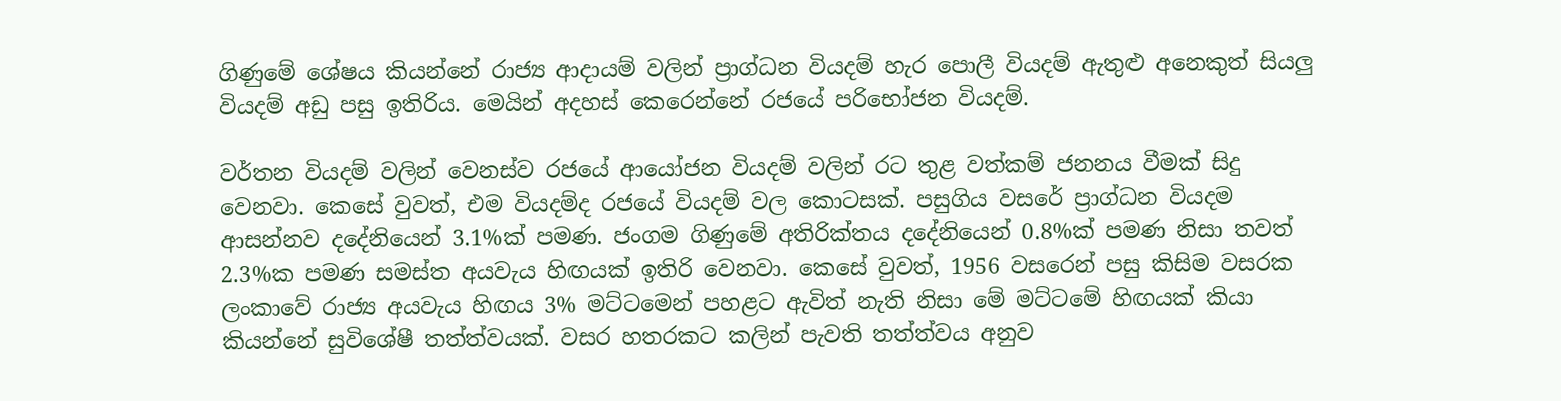ගිණුමේ ශේෂය කියන්නේ රාජ්‍ය ආදායම් වලින් ප්‍රාග්ධන වියදම් හැර පොලී වියදම් ඇතුළු අනෙකුත් සියලු වියදම් අඩු පසු ඉතිරිය. මෙයින් අදහස් කෙරෙන්නේ රජයේ පරිභෝජන වියදම්.

වර්තන වියදම් වලින් වෙනස්ව රජයේ ආයෝජන වියදම් වලින් රට තුළ වත්කම් ජනනය වීමක් සිදු වෙනවා. කෙසේ වුවත්, එම වියදම්ද රජයේ වියදම් වල කොටසක්. පසුගිය වසරේ ප්‍රාග්ධන වියදම ආසන්නව දදේනියෙන් 3.1%ක් පමණ. ජංගම ගිණුමේ අතිරික්තය දදේනියෙන් 0.8%ක් පමණ නිසා තවත් 2.3%ක පමණ සමස්ත අයවැය හිඟයක් ඉතිරි වෙනවා. කෙසේ වුවත්, 1956 වසරෙන් පසු කිසිම වසරක ලංකාවේ රාජ්‍ය අයවැය හිඟය 3% මට්ටමෙන් පහළට ඇවිත් නැති නිසා මේ මට්ටමේ හිඟයක් කියා කියන්නේ සුවිශේෂී තත්ත්වයක්. වසර හතරකට කලින් පැවති තත්ත්වය අනුව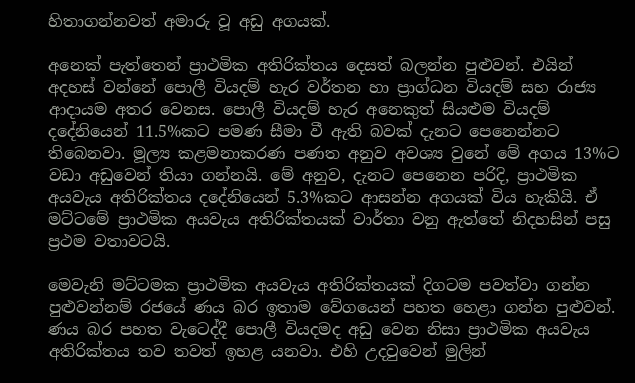හිතාගන්නවත් අමාරු වූ අඩු අගයක්.

අනෙක් පැත්තෙන් ප්‍රාථමික අතිරික්තය දෙසත් බලන්න පුළුවන්. එයින් අදහස් වන්නේ පොලී වියදම් හැර වර්තන හා ප්‍රාග්ධන වියදම් සහ රාජ්‍ය ආදායම අතර වෙනස. පොලී වියදම් හැර අනෙකුත් සියළුම වියදම් දදේනියෙන් 11.5%කට පමණ සීමා වී ඇති බවක් දැනට පෙනෙන්නට තිබෙනවා. මූල්‍ය කළමනාකරණ පණත අනුව අවශ්‍ය වුනේ මේ අගය 13%ට වඩා අඩුවෙන් තියා ගන්නයි. මේ අනුව, දැනට පෙනෙන පරිදි, ප්‍රාථමික අයවැය අතිරික්තය දදේනියෙන් 5.3%කට ආසන්න අගයක් විය හැකියි. ඒ මට්ටමේ ප්‍රාථමික අයවැය අතිරික්තයක් වාර්තා වනු ඇත්තේ නිදහසින් පසු ප්‍රථම වතාවටයි.

මෙවැනි මට්ටමක ප්‍රාථමික අයවැය අතිරික්තයක් දිගටම පවත්වා ගන්න පුළුවන්නම් රජයේ ණය බර ඉතාම වේගයෙන් පහත හෙළා ගන්න පුළුවන්. ණය බර පහත වැටෙද්දී පොලී වියදමද අඩු වෙන නිසා ප්‍රාථමික අයවැය අතිරික්තය තව තවත් ඉහළ යනවා. එහි උදවුවෙන් මුලින්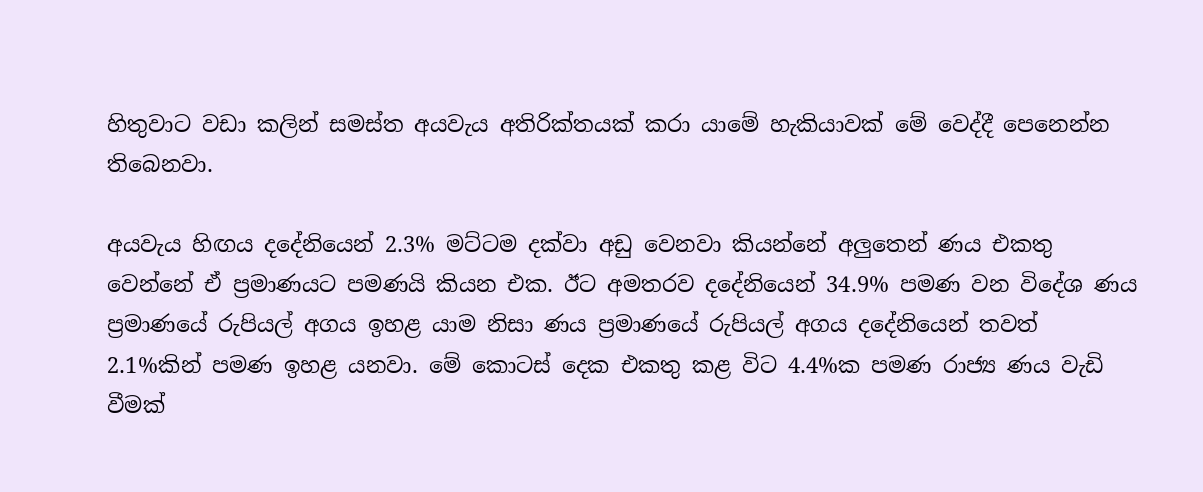හිතුවාට වඩා කලින් සමස්ත අයවැය අතිරික්තයක් කරා යාමේ හැකියාවක් මේ වෙද්දී පෙනෙන්න තිබෙනවා.

අයවැය හිඟය දදේනියෙන් 2.3% මට්ටම දක්වා අඩු වෙනවා කියන්නේ අලුතෙන් ණය එකතු වෙන්නේ ඒ ප්‍රමාණයට පමණයි කියන එක. ඊට අමතරව දදේනියෙන් 34.9% පමණ වන විදේශ ණය ප්‍රමාණයේ රුපියල් අගය ඉහළ යාම නිසා ණය ප්‍රමාණයේ රුපියල් අගය දදේනියෙන් තවත් 2.1%කින් පමණ ඉහළ යනවා. මේ කොටස් දෙක එකතු කළ විට 4.4%ක පමණ රාජ්‍ය ණය වැඩි වීමක්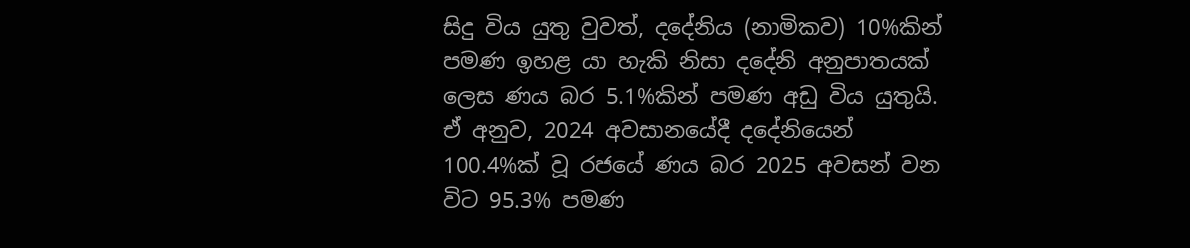සිදු විය යුතු වුවත්, දදේනිය (නාමිකව) 10%කින් පමණ ඉහළ යා හැකි නිසා දදේනි අනුපාතයක් ලෙස ණය බර 5.1%කින් පමණ අඩු විය යුතුයි. ඒ අනුව, 2024 අවසානයේදී දදේනියෙන් 100.4%ක් වූ රජයේ ණය බර 2025 අවසන් වන විට 95.3% පමණ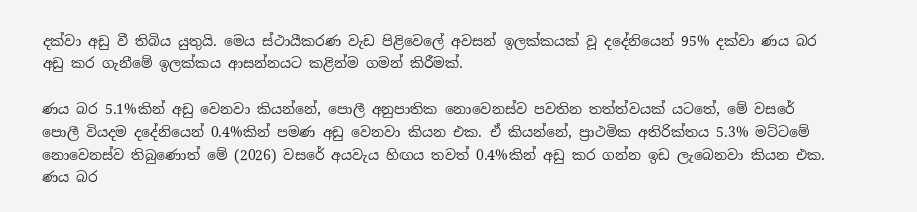දක්වා අඩු වී තිබිය යුතුයි. මෙය ස්ථායීකරණ වැඩ පිළිවෙලේ අවසන් ඉලක්කයක් වූ දදේනියෙන් 95% දක්වා ණය බර අඩු කර ගැනීමේ ඉලක්කය ආසන්නයට කළින්ම ගමන් කිරීමක්.

ණය බර 5.1%කින් අඩු වෙනවා කියන්නේ, පොලී අනුපාතික නොවෙනස්ව පවතින තත්ත්වයක් යටතේ, මේ වසරේ පොලී වියදම දදේනියෙන් 0.4%කින් පමණ අඩු වෙනවා කියන එක. ඒ කියන්නේ, ප්‍රාථමික අතිරික්තය 5.3% මට්ටමේ නොවෙනස්ව තිබුණොත් මේ (2026) වසරේ අයවැය හිඟය තවත් 0.4%කින් අඩු කර ගන්න ඉඩ ලැබෙනවා කියන එක. ණය බර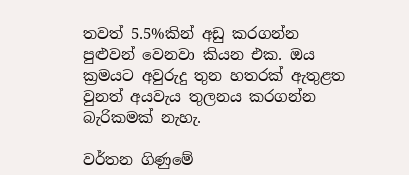තවත් 5.5%කින් අඩු කරගන්න පුළුවන් වෙනවා කියන එක. ඔය ක්‍රමයට අවුරුදු තුන හතරක් ඇතුළත වුනත් අයවැය තුලනය කරගන්න බැරිකමක් නැහැ.

වර්තන ගිණුමේ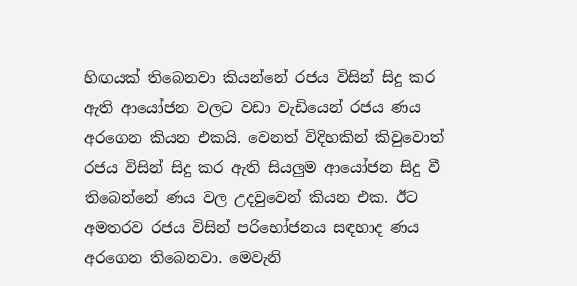හිඟයක් තිබෙනවා කියන්නේ රජය විසින් සිදු කර ඇති ආයෝජන වලට වඩා වැඩියෙන් රජය ණය අරගෙන කියන එකයි. වෙනත් විදිහකින් කිවුවොත් රජය විසින් සිදු කර ඇති සියලුම ආයෝජන සිදු වී තිබෙන්නේ ණය වල උදවුවෙන් කියන එක. ඊට අමතරව රජය විසින් පරිභෝජනය සඳහාද ණය අරගෙන තිබෙනවා. මෙවැනි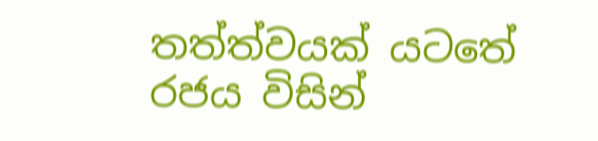තත්ත්වයක් යටතේ රජය විසින්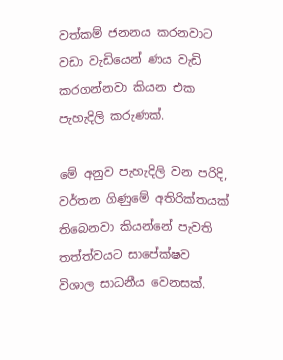වත්කම් ජනනය කරනවාට වඩා වැඩියෙන් ණය වැඩි කරගන්නවා කියන එක පැහැදිලි කරුණක්.

මේ අනුව පැහැදිලි වන පරිදි, වර්තන ගිණුමේ අතිරික්තයක් තිබෙනවා කියන්නේ පැවති තත්ත්වයට සාපේක්ෂව විශාල සාධනීය වෙනසක්.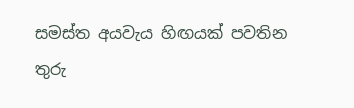සමස්ත අයවැය හිඟයක් පවතින තුරු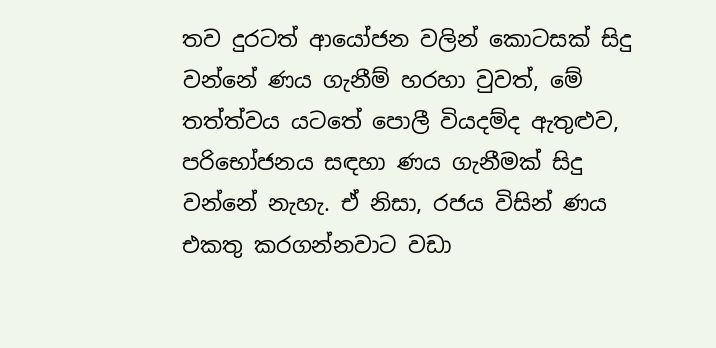තව දුරටත් ආයෝජන වලින් කොටසක් සිදු වන්නේ ණය ගැනීම් හරහා වුවත්, මේ තත්ත්වය යටතේ පොලී වියදම්ද ඇතුළුව, පරිභෝජනය සඳහා ණය ගැනීමක් සිදු වන්නේ නැහැ. ඒ නිසා, රජය විසින් ණය එකතු කරගන්නවාට වඩා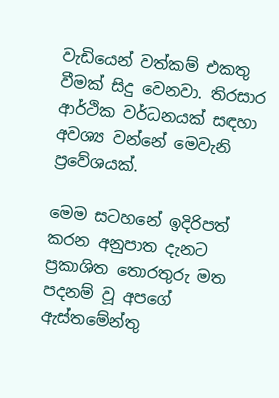වැඩියෙන් වත්කම් එකතු වීමක් සිදු වෙනවා. තිරසාර ආර්ථික වර්ධනයක් සඳහා අවශ්‍ය වන්නේ මෙවැනි ප්‍රවේශයක්.

මෙම සටහනේ ඉදිරිපත් කරන අනුපාත දැනට ප්‍රකාශිත තොරතුරු මත පදනම් වූ අපගේ ඇස්තමේන්තු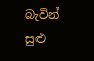බැවින් සුළු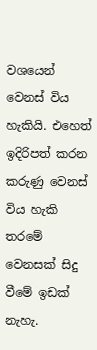වශයෙන් වෙනස් විය හැකියි. එහෙත් ඉදිරිපත් කරන කරුණු වෙනස් විය හැකි තරමේ වෙනසක් සිදු වීමේ ඉඩක් නැහැ.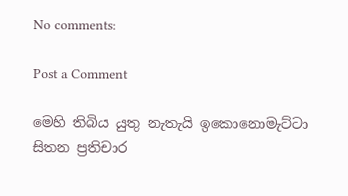No comments:

Post a Comment

මෙහි තිබිය යුතු නැතැයි ඉකොනොමැට්ටා සිතන ප්‍රතිචාර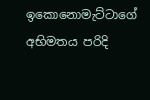ඉකොනොමැට්ටාගේ අභිමතය පරිදි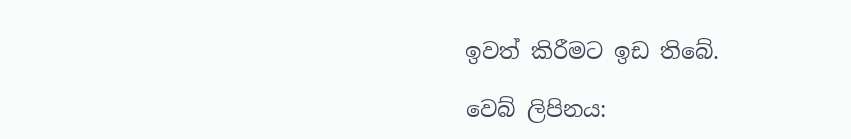ඉවත් කිරීමට ඉඩ තිබේ.

වෙබ් ලිපිනය: